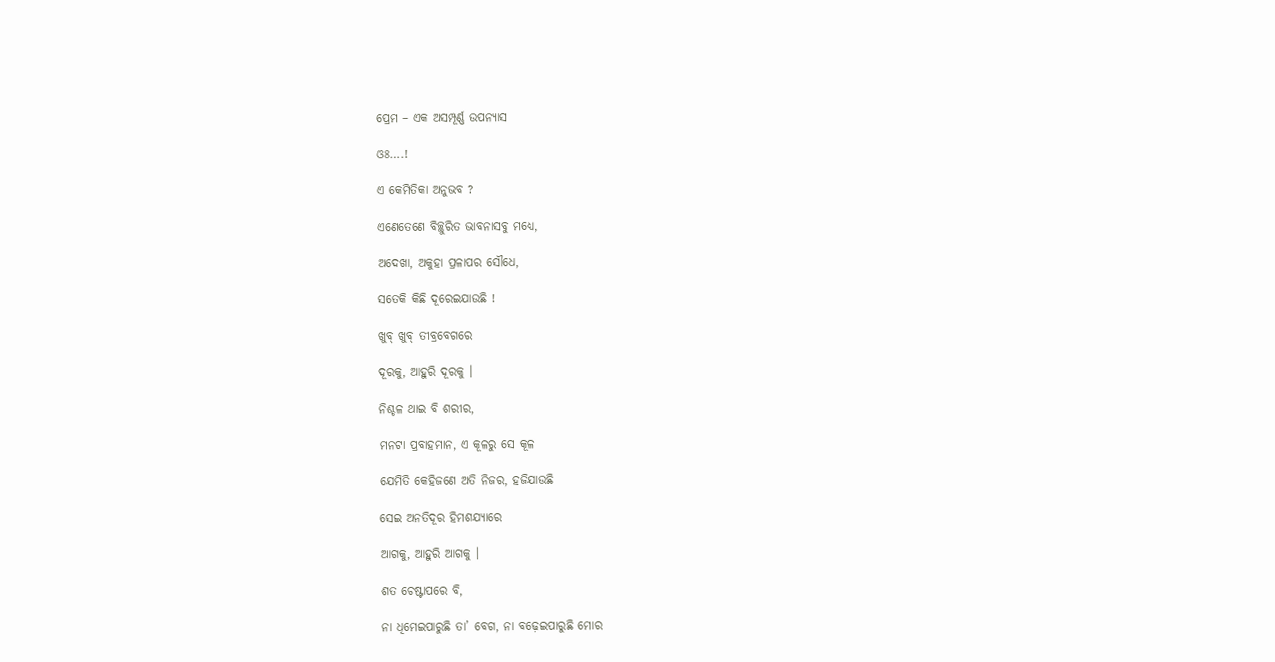ପ୍ରେମ – ଏକ ଅସମ୍ପୂର୍ଣ୍ଣ ଉପନ୍ୟାସ

ଓଃ….!

ଏ କେମିତିକା ଅନୁଭବ ?

ଏଣେତେଣେ ବିଚ୍ଛୁରିତ ଭାବନାସବୁ ମଧ୍ୟେ,

ଅଦେଖା, ଅକୁହା ପ୍ରଳାପର ସୌଧେ,

ସତେକି କିଛି ଦୂରେଇଯାଉଛି !

ଖୁବ୍ ଖୁବ୍ ତୀବ୍ରବେଗରେ

ଦୂରକୁ, ଆହୁରି ଦୂରକୁ ।

ନିଶ୍ଚଳ ଥାଇ ବି ଶରୀର,

ମନଟା ପ୍ରବାହମାନ, ଏ କୂଳରୁ ସେ କୂଳ

ଯେମିତି କେହିଜଣେ ଅତି ନିଜର, ହଜିଯାଉଛି

ସେଇ ଅନତିଦୂର ହିମଶଯ୍ୟାରେ

ଆଗକୁ, ଆହୁରି ଆଗକୁ ।

ଶତ ଚେଷ୍ଟାପରେ ବି,

ନା ଧିମେଇପାରୁଛି ତା’ ବେଗ, ନା ବଢ଼େଇପାରୁଛି ମୋର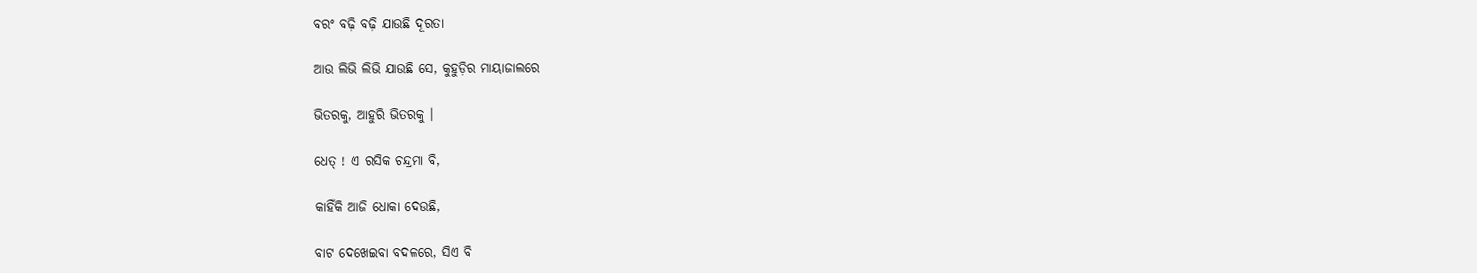ବରଂ ବଢ଼ି ବଢ଼ି ଯାଉଛି ଦୂରତା

ଆଉ ଲିଭି ଲିଭି ଯାଉଛି ସେ, କୁହୁଡ଼ିର ମାୟାଜାଲରେ

ଭିତରକୁ, ଆହୁରି ଭିତରକୁ ।

ଧେତ୍ ! ଏ ରସିକ ଚନ୍ଦ୍ରମା ବି,

କାହିଁକି ଆଜି ଧୋକା ଦେଉଛି,

ବାଟ ଦେଖେଇବା ବଦଳରେ, ସିଏ ବି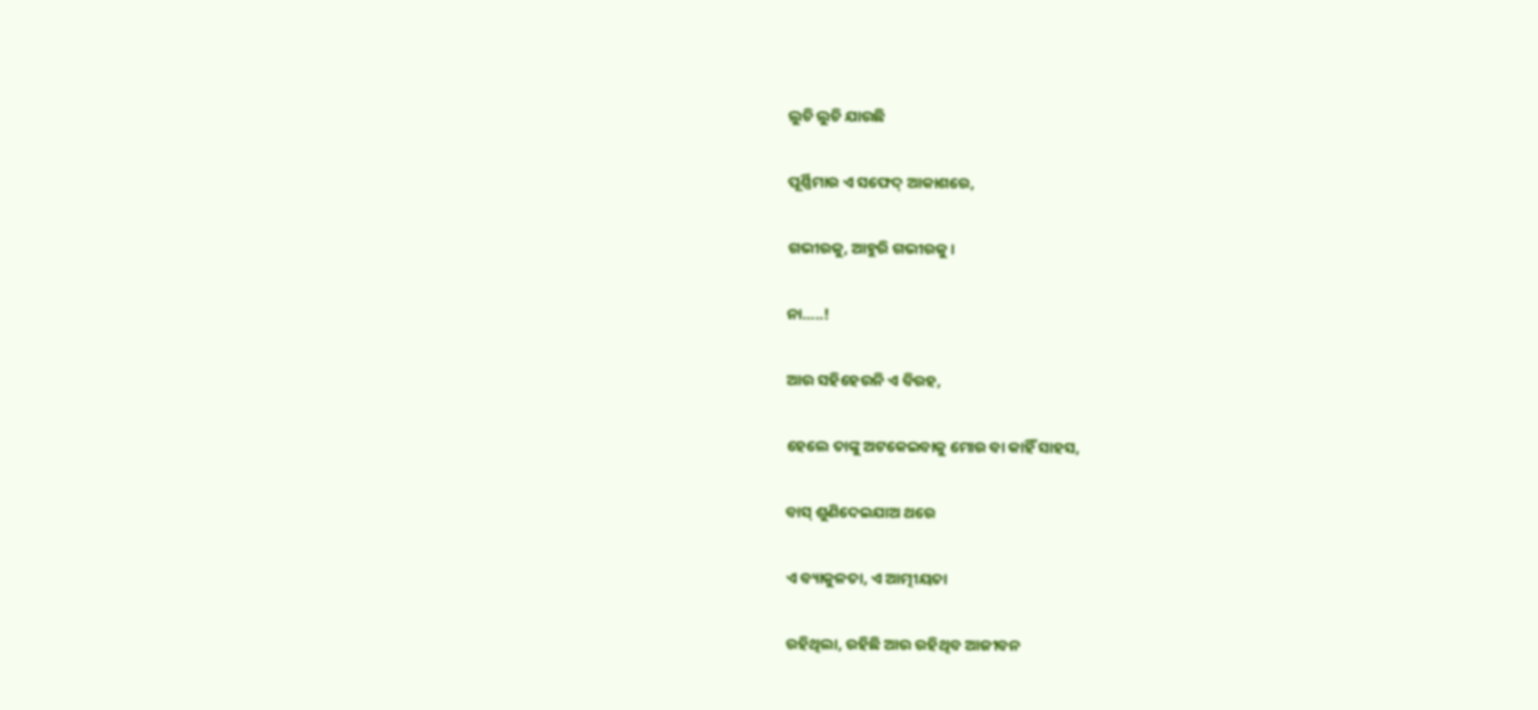ଲୁଚି ଲୁଚି ଯାଉଛି

ପୂର୍ଣ୍ଣିମାର ଏ ସଫେଦ୍ ଆକାଶରେ,

ଗଭୀରକୁ, ଆହୁରି ଗଭୀରକୁ ।

ନା…..!

ଆଉ ସହିହେଉନି ଏ ବିରହ,

ହେଲେ ତାଙ୍କୁ ଅଟକେଇବାକୁ ମୋର ବା କାହିଁ ସାହସ,

ବାସ୍ ଶୁଣିଦେଇଯାଅ ଥରେ

ଏ ବ୍ୟାକୁଳତା, ଏ ଆତ୍ମୀୟତା

ରହିଥିଲା, ରହିଛି ଆଉ ରହିଥିବ ଆଜୀବନ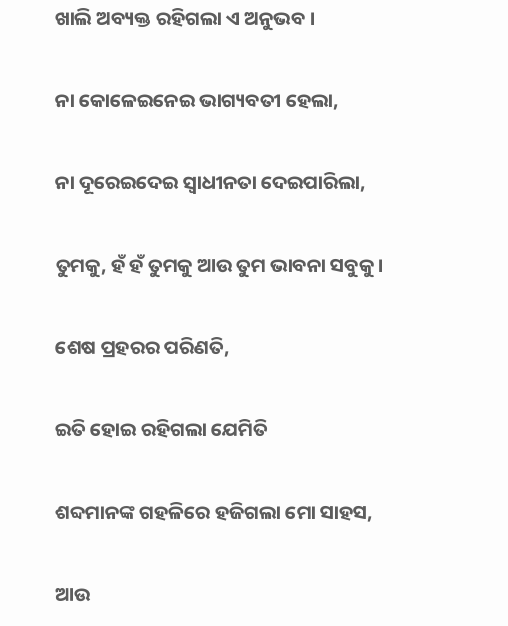ଖାଲି ଅବ୍ୟକ୍ତ ରହିଗଲା ଏ ଅନୁଭବ ।

ନା କୋଳେଇନେଇ ଭାଗ୍ୟବତୀ ହେଲା,

ନା ଦୂରେଇଦେଇ ସ୍ବାଧୀନତା ଦେଇପାରିଲା,

ତୁମକୁ, ହଁ ହଁ ତୁମକୁ ଆଉ ତୁମ ଭାବନା ସବୁକୁ ।

ଶେଷ ପ୍ରହରର ପରିଣତି,

ଇତି ହୋଇ ରହିଗଲା ଯେମିତି

ଶବ୍ଦମାନଙ୍କ ଗହଳିରେ ହଜିଗଲା ମୋ ସାହସ,

ଆଉ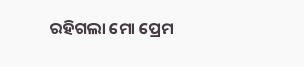ରହିଗଲା ମୋ ପ୍ରେମ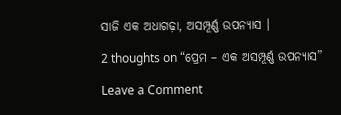ସାଜି ଏକ ଅଧାଗଢ଼ା, ଅସମ୍ପୂର୍ଣ୍ଣ ଉପନ୍ୟାସ ।

2 thoughts on “ପ୍ରେମ – ଏକ ଅସମ୍ପୂର୍ଣ୍ଣ ଉପନ୍ୟାସ”

Leave a Comment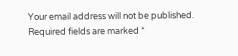Your email address will not be published. Required fields are marked *